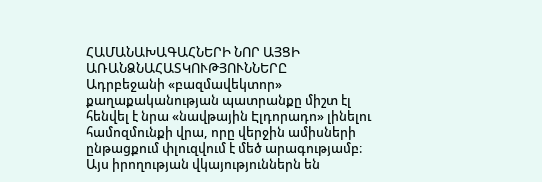ՀԱՄԱՆԱԽԱԳԱՀՆԵՐԻ ՆՈՐ ԱՅՑԻ ԱՌԱՆՁՆԱՀԱՏԿՈՒԹՅՈՒՆՆԵՐԸ
Ադրբեջանի «բազմավեկտոր» քաղաքականության պատրանքը միշտ էլ հենվել է նրա «նավթային Էլդորադո» լինելու համոզմունքի վրա, որը վերջին ամիսների ընթացքում փլուզվում է մեծ արագությամբ։
Այս իրողության վկայություններն են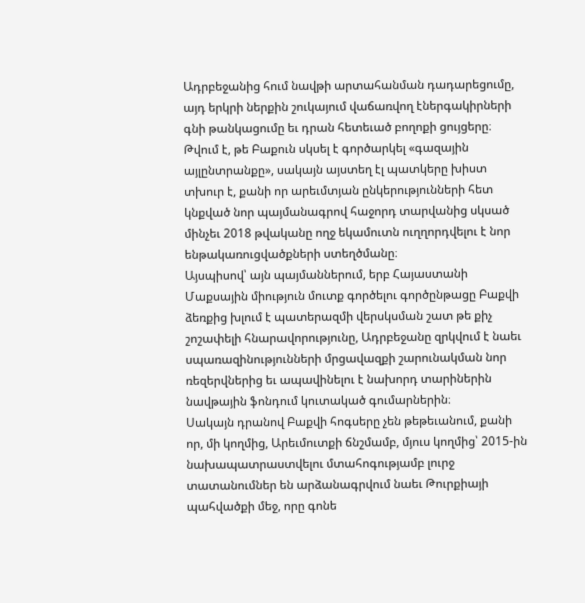Ադրբեջանից հում նավթի արտահանման դադարեցումը, այդ երկրի ներքին շուկայում վաճառվող էներգակիրների գնի թանկացումը եւ դրան հետեւած բողոքի ցույցերը։ Թվում է, թե Բաքուն սկսել է գործարկել «գազային այլընտրանքը», սակայն այստեղ էլ պատկերը խիստ տխուր է, քանի որ արեւմտյան ընկերությունների հետ կնքված նոր պայմանագրով հաջորդ տարվանից սկսած մինչեւ 2018 թվականը ողջ եկամուտն ուղղորդվելու է նոր ենթակառուցվածքների ստեղծմանը։
Այսպիսով՝ այն պայմաններում, երբ Հայաստանի Մաքսային միություն մուտք գործելու գործընթացը Բաքվի ձեռքից խլում է պատերազմի վերսկսման շատ թե քիչ շոշափելի հնարավորությունը, Ադրբեջանը զրկվում է նաեւ սպառազինությունների մրցավազքի շարունակման նոր ռեզերվներից եւ ապավինելու է նախորդ տարիներին նավթային ֆոնդում կուտակած գումարներին։
Սակայն դրանով Բաքվի հոգսերը չեն թեթեւանում, քանի որ, մի կողմից, Արեւմուտքի ճնշմամբ, մյուս կողմից՝ 2015-ին նախապատրաստվելու մտահոգությամբ լուրջ տատանումներ են արձանագրվում նաեւ Թուրքիայի պահվածքի մեջ, որը գոնե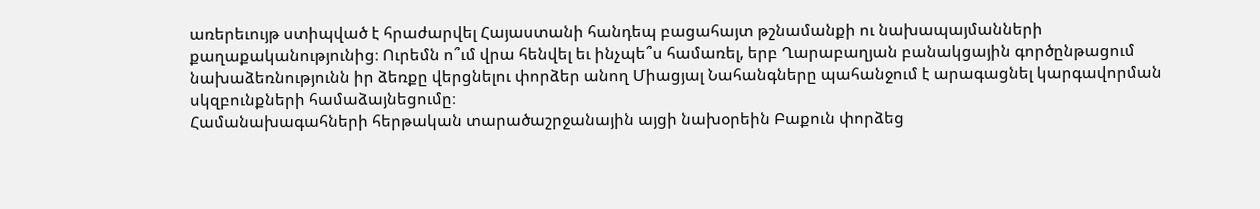առերեւույթ ստիպված է հրաժարվել Հայաստանի հանդեպ բացահայտ թշնամանքի ու նախապայմանների քաղաքականությունից։ Ուրեմն ո՞ւմ վրա հենվել եւ ինչպե՞ս համառել, երբ Ղարաբաղյան բանակցային գործընթացում նախաձեռնությունն իր ձեռքը վերցնելու փորձեր անող Միացյալ Նահանգները պահանջում է արագացնել կարգավորման սկզբունքների համաձայնեցումը։
Համանախագահների հերթական տարածաշրջանային այցի նախօրեին Բաքուն փորձեց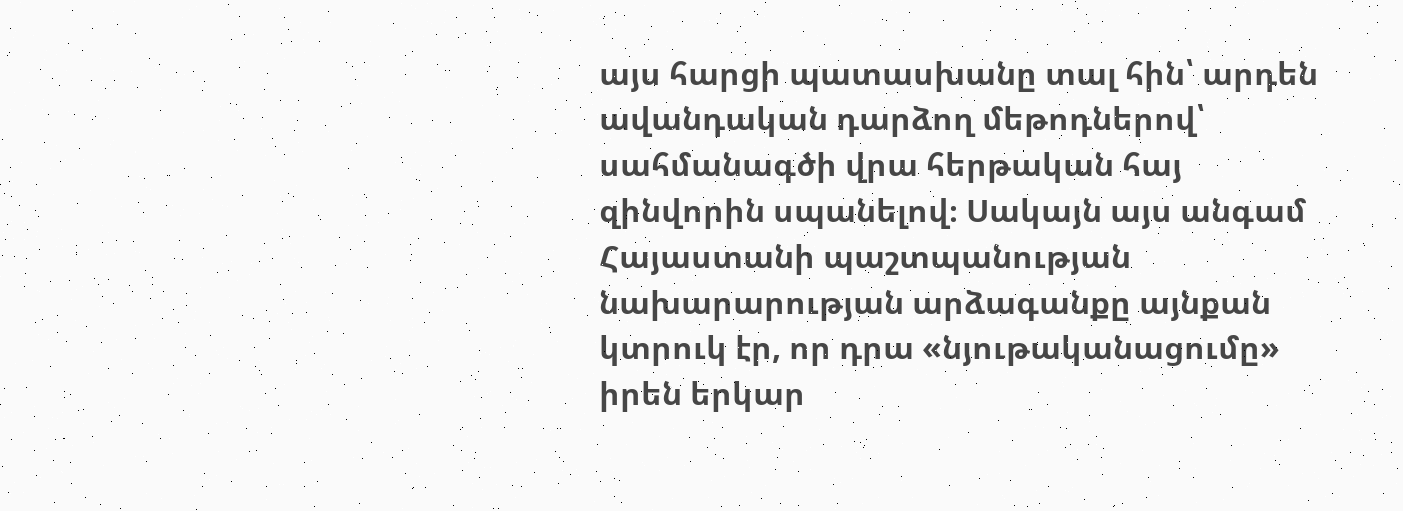այս հարցի պատասխանը տալ հին՝ արդեն ավանդական դարձող մեթոդներով՝ սահմանագծի վրա հերթական հայ զինվորին սպանելով։ Սակայն այս անգամ Հայաստանի պաշտպանության նախարարության արձագանքը այնքան կտրուկ էր, որ դրա «նյութականացումը» իրեն երկար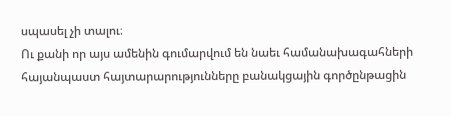սպասել չի տալու։
Ու քանի որ այս ամենին գումարվում են նաեւ համանախագահների հայանպաստ հայտարարությունները բանակցային գործընթացին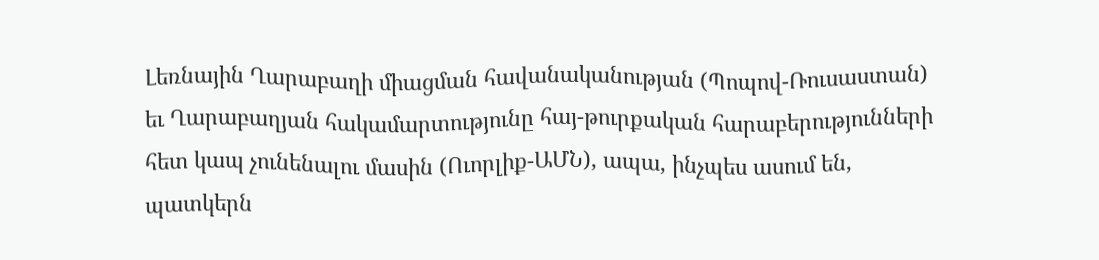Լեռնային Ղարաբաղի միացման հավանականության (Պոպով-Ռուսաստան) եւ Ղարաբաղյան հակամարտությունը հայ-թուրքական հարաբերությունների հետ կապ չունենալու մասին (Ուորլիք-ԱՄՆ), ապա, ինչպես ասում են, պատկերն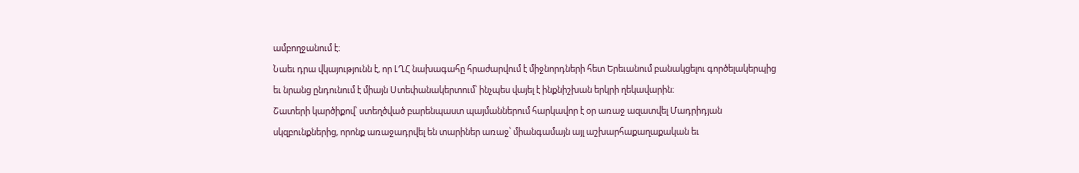ամբողջանում է։
Նաեւ դրա վկայությունն է, որ ԼՂՀ նախագահը հրաժարվում է միջնորդների հետ Երեւանում բանակցելու գործելակերպից եւ նրանց ընդունում է միայն Ստեփանակերտում՝ ինչպես վայել է ինքնիշխան երկրի ղեկավարին։
Շատերի կարծիքով՝ ստեղծված բարենպաստ պայմաններում հարկավոր է օր առաջ ազատվել Մադրիդյան սկզբունքներից, որոնք առաջադրվել են տարիներ առաջ՝ միանգամայն այլ աշխարհաքաղաքական եւ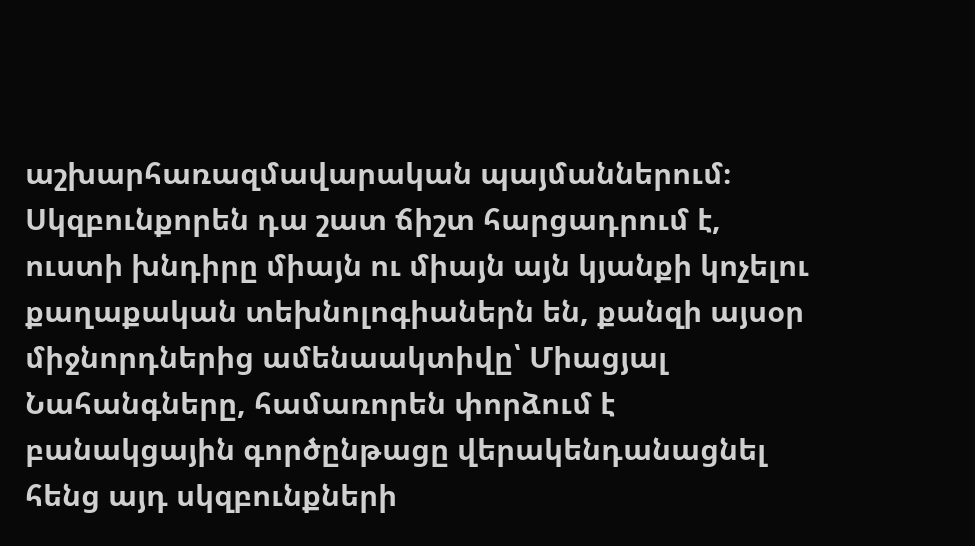աշխարհառազմավարական պայմաններում։ Սկզբունքորեն դա շատ ճիշտ հարցադրում է, ուստի խնդիրը միայն ու միայն այն կյանքի կոչելու քաղաքական տեխնոլոգիաներն են, քանզի այսօր միջնորդներից ամենաակտիվը՝ Միացյալ Նահանգները, համառորեն փորձում է բանակցային գործընթացը վերակենդանացնել հենց այդ սկզբունքների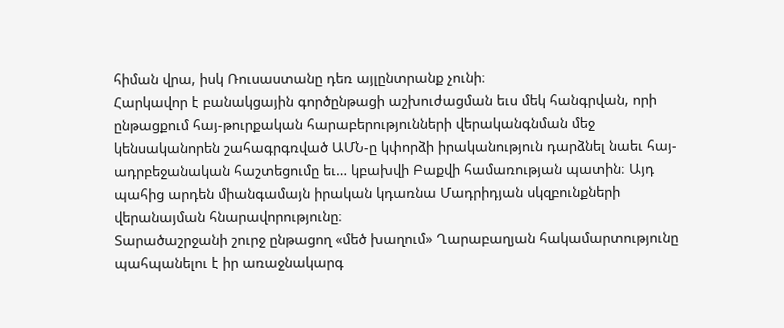հիման վրա, իսկ Ռուսաստանը դեռ այլընտրանք չունի։
Հարկավոր է բանակցային գործընթացի աշխուժացման եւս մեկ հանգրվան, որի ընթացքում հայ-թուրքական հարաբերությունների վերականգնման մեջ կենսականորեն շահագրգռված ԱՄՆ-ը կփորձի իրականություն դարձնել նաեւ հայ-ադրբեջանական հաշտեցումը եւ… կբախվի Բաքվի համառության պատին։ Այդ պահից արդեն միանգամայն իրական կդառնա Մադրիդյան սկզբունքների վերանայման հնարավորությունը։
Տարածաշրջանի շուրջ ընթացող «մեծ խաղում» Ղարաբաղյան հակամարտությունը պահպանելու է իր առաջնակարգ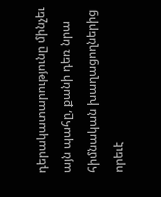դերակատարությունը մինչեւ այն պահը, քանի դեռ նրա հիմնական խաղացողներից որեւէ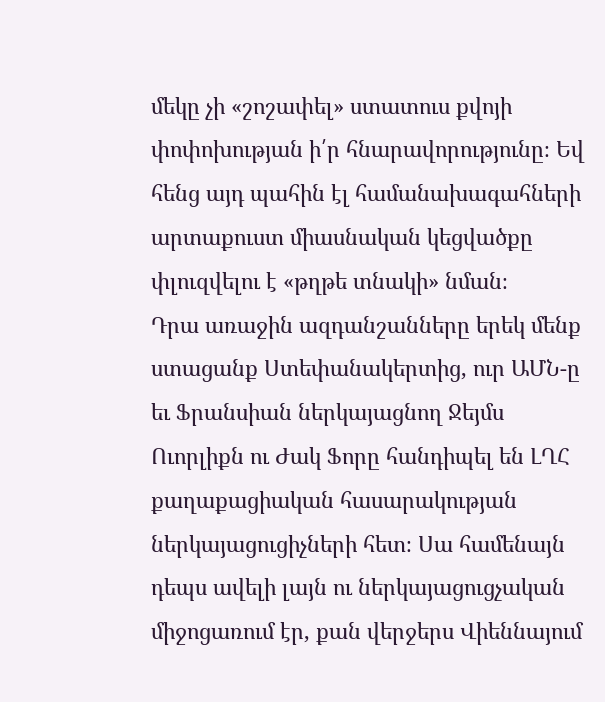մեկը չի «շոշափել» ստատուս քվոյի փոփոխության ի՛ր հնարավորությունը։ Եվ հենց այդ պահին էլ համանախագահների արտաքուստ միասնական կեցվածքը փլուզվելու է «թղթե տնակի» նման։
Դրա առաջին ազդանշանները երեկ մենք ստացանք Ստեփանակերտից, ուր ԱՄՆ-ը եւ Ֆրանսիան ներկայացնող Ջեյմս Ուորլիքն ու Ժակ Ֆորը հանդիպել են ԼՂՀ քաղաքացիական հասարակության ներկայացուցիչների հետ։ Սա համենայն դեպս ավելի լայն ու ներկայացուցչական միջոցառում էր, քան վերջերս Վիեննայում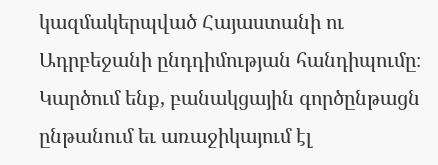կազմակերպված Հայաստանի ու Ադրբեջանի ընդդիմության հանդիպումը։
Կարծում ենք, բանակցային գործընթացն ընթանում եւ առաջիկայում էլ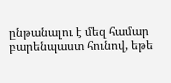ընթանալու է մեզ համար բարենպաստ հունով, եթե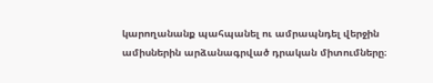կարողանանք պահպանել ու ամրապնդել վերջին ամիսներին արձանագրված դրական միտումները։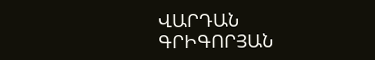ՎԱՐԴԱՆ ԳՐԻԳՈՐՅԱՆ